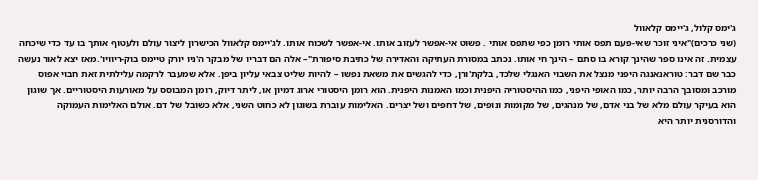ג'ימס קלול, ג'יימס קלאוול
(שני כרכים)"איני זוכר שאי-פעם תפס אותי רומן כפי שתפס אותי . פשוט אי-אפשר לעזוב אותו. אי-אפשר לשכוח אותו. לג'יימס קלאוול הכישרון ליצור עולם ולעטוף אותך בו עד כדי שיכחה עצמית. זה אינו ספר שהינך קורא בו סתם – הינך חי אותו. נכתב במסורת העתיקה והאדירה של כתיבת סיפורת"– אלה הם דבריו של מבקר ה'ניו יורק טיימס בוק-ריוויו'.מאז יצא לאור נעשה כבר שם דבר: טוראנאנגה היפני מנצל את השבוי האנגלי שלכד, בלקת'ורן, כדי להגשים את משאת נפשו – להיות שליט צבאי עליון ביפן. אלא שמעבר לרקמה עלילתית זאת חבוי אפוס מורכב ומסובך הרבה יותר, כמו האופי היפני, כמו ההיסטוריה היפנית וכמו האמנות היפנית. הוא רומן היסטורי ארוג דמיון או, ליתר דיוק, רומן המבוסס על מאורעות היסטוריים. אך שוגון הוא בעיקר עולם מלא של בני אדם, של מנהגים, של מקומות ונופים, של דחפים ושל יצרים. האלימות עוברת בשוגון לא כחוט השני, אלא כשובל של דם. אולם האלימות העמוקה והדורסנית יותר היא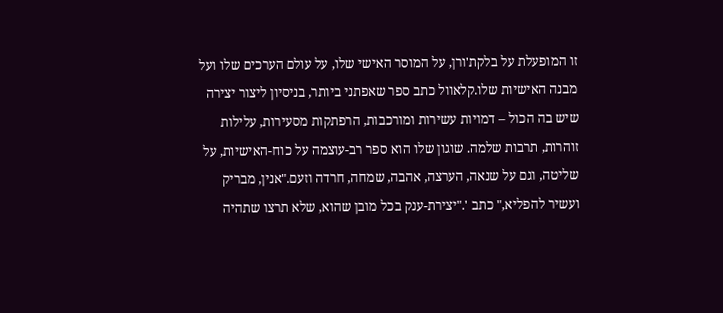זו המופעלת על בלקת'ורן, על המוסר האישי שלו, על עולם הערכים שלו ועל מבנה האישיות שלו.קלאוול כתב ספר שאפתני ביותר, בניסיון ליצור יצירה שיש בה הכול – דמויות עשירות ומורכבות, הרפתקות מסעירות, עלילות זוהרות, תרבות שלמה. שוגון שלו הוא ספר רב-עוצמה על כוח-האישיות, על שליטה, וגם על שנאה, הערצה, אהבה, שמחה, חרדה וזעם."אנין, מבריק ועשיר להפליא," כתב '."יצירת-ענק בכל מובן שהוא, שלא תרצו שתהיה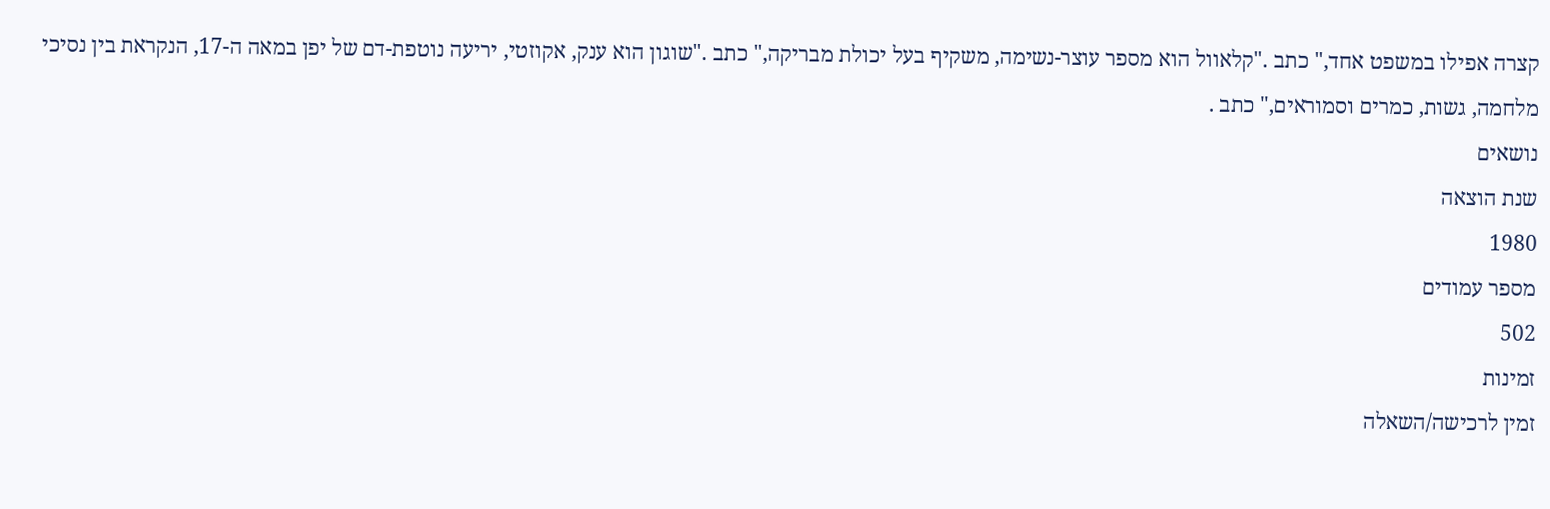קצרה אפילו במשפט אחד," כתב ."קלאוול הוא מספר עוצר-נשימה, משקיף בעל יכולת מבריקה," כתב ."שוגון הוא ענק, אקוזטי, יריעה נוטפת-דם של יפן במאה ה-17, הנקראת בין נסיכי מלחמה, גשות, כמרים וסמוראים," כתב .
נושאים
שנת הוצאה
1980
מספר עמודים
502
זמינות
זמין לרכישה/השאלה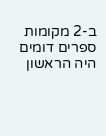ב-2 מקומות
ספרים דומים
היה הראשון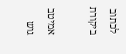לכתוב ביקורת

אמיטב גוש